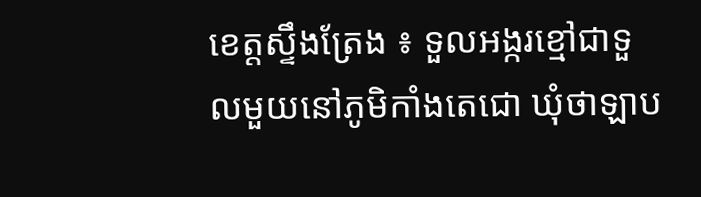ខេត្តស្ទឹងត្រែង ៖ ទួលអង្ករខ្មៅជាទួលមួយនៅភូមិកាំងតេជោ ឃុំថាឡាប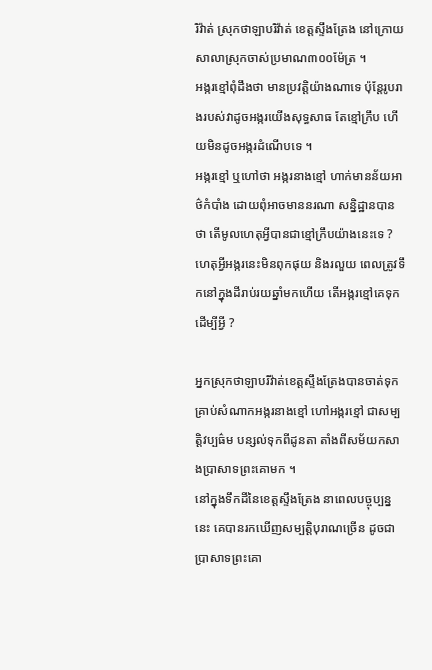រិវ៉ាត់ ស្រុកថាឡាបរិវ៉ាត់ ខេត្តស្ទឹងត្រែង នៅក្រោយសាលាស្រុកចាស់ប្រមាណ៣០០ម៉ែត្រ ។
អង្ករខ្មៅពុំដឹងថា មានប្រវត្តិយ៉ាងណាទេ ប៉ុន្តែរូបរាងរបស់វាដូចអង្ករយើងសុទ្ធសាធ តែខ្មៅក្រឹប ហើយមិនដូចអង្ករដំណើបទេ ។
អង្ករខ្មៅ ឬហៅថា អង្ករនាងខ្មៅ ហាក់មានន័យអាថ៌កំបាំង ដោយពុំអាចមាននរណា សន្និដ្ឋានបានថា តើមូលហេតុអ្វីបានជាខ្មៅក្រឹបយ៉ាងនេះទេ ? ហេតុអ្វីអង្ករនេះមិនពុកផុយ និងរលួយ ពេលត្រូវទឹកនៅក្នុងដីរាប់រយឆ្នាំមកហើយ តើអង្ករខ្មៅគេទុកដើម្បីអ្វី ?

អ្នកស្រុកថាឡាបរិវ៉ាត់ខេត្តស្ទឹងត្រែងបានចាត់ទុកគ្រាប់សំណាកអង្ករនាងខ្មៅ ហៅអង្ករខ្មៅ ជាសម្បត្តិវប្បធ៌ម បន្សល់ទុកពីដូនតា តាំងពីសម័យកសាងប្រាសាទព្រះគោមក ។
នៅក្នុងទឹកដីនៃខេត្តស្ទឹងត្រែង នាពេលបច្ចុប្បន្ននេះ គេបានរកឃើញសម្បត្តិបុរាណច្រើន ដូចជាប្រាសាទព្រះគោ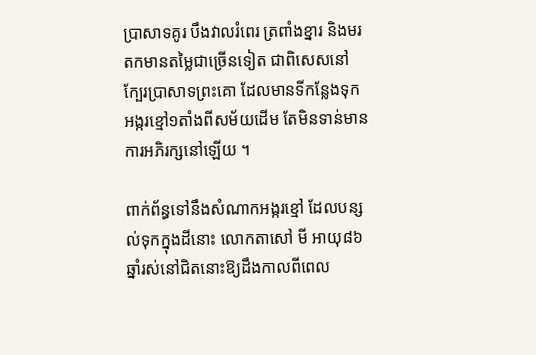ប្រាសាទគូរ បឹងវាលរំពេរ ត្រពាំងខ្នារ និងមរតកមានតម្លៃជាច្រើនទៀត ជាពិសេសនៅក្បែរប្រាសាទព្រះគោ ដែលមានទីកន្លែងទុកអង្ករខ្មៅ១តាំងពីសម័យដើម តែមិនទាន់មានការអភិរក្សនៅឡើយ ។

ពាក់ព័ន្ធទៅនឹងសំណាកអង្ករខ្មៅ ដែលបន្សល់ទុកក្នុងដីនោះ លោកតាសៅ មី អាយុ៨៦ឆ្នាំរស់នៅជិតនោះឱ្យដឹងកាលពីពេល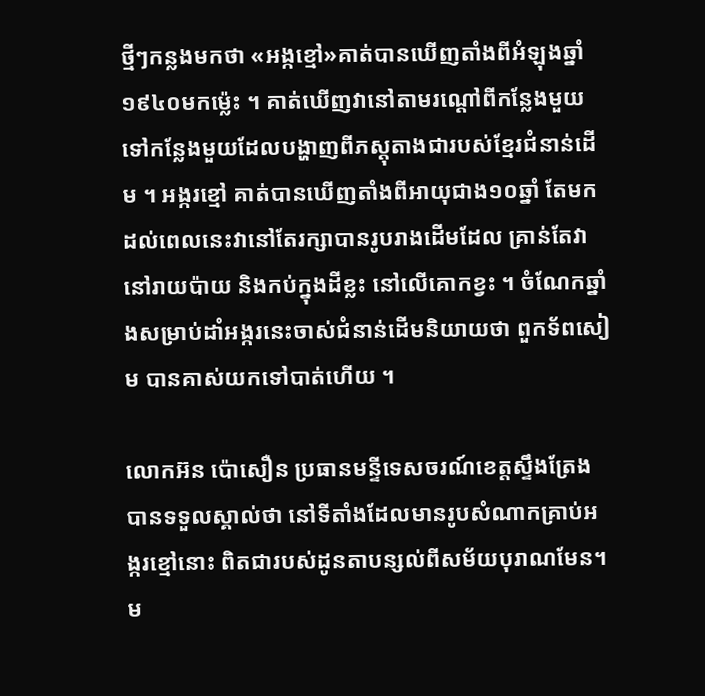ថ្មីៗកន្លងមកថា «អង្កខ្មៅ»គាត់បានឃើញតាំងពីអំឡុងឆ្នាំ១៩៤០មកម្ល៉េះ ។ គាត់ឃើញវានៅតាមរណ្ដៅពីកន្លែងមួយទៅកន្លែងមួយដែលបង្ហាញពីភស្តុតាងជារបស់ខ្មែរជំនាន់ដើម ។ អង្ករខ្មៅ គាត់បានឃើញតាំងពីអាយុជាង១០ឆ្នាំ តែមកដល់ពេលនេះវានៅតែរក្សាបានរូបរាងដើមដែល គ្រាន់តែវានៅរាយប៉ាយ និងកប់ក្នុងដីខ្លះ នៅលើគោកខ្វះ ។ ចំណែកឆ្នាំងសម្រាប់ដាំអង្ករនេះចាស់ជំនាន់ដើមនិយាយថា ពួកទ័ពសៀម បានគាស់យកទៅបាត់ហើយ ។

លោកអ៊ន ប៉ោសឿន ប្រធានមន្ទីទេសចរណ៍ខេត្តស្ទឹងត្រែង បានទទួលស្គាល់ថា នៅទីតាំងដែលមានរូបសំណាកគ្រាប់អង្ករខ្មៅនោះ ពិតជារបស់ដូនតាបន្សល់ពីសម័យបុរាណមែន។ ម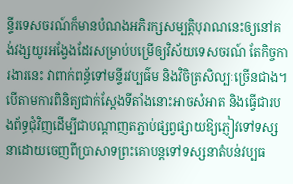ន្ទីរទេសចរណ៍ក៏មានបំណងអភិរក្សសម្បត្តិបុរាណនេះឲ្យនៅគង់វង្សយូរអង្វែងដែរសម្រាប់បម្រើឲ្យវិស័យទេសចរណ៍ តែកិច្ចការងារនេះ វាពាក់ពន្ធ័ទៅមន្ទីរវប្បធ៌ម និងវិចិត្រសិល្បៈច្រើនជាង។
បើតាមការពិនិត្យជាក់ស្តែងទីតាំងនោះអាចសំអាត និងធ្វើជារបងព័ទ្ធជុំវិញដើម្បីជាបណ្តាញតភ្ជាប់ផ្សព្វផ្សាយឱ្យភ្ញៀវទៅទស្សនាដោយចេញពីប្រាសាទព្រះគោបន្តទៅទស្សនាតំបន់វប្បធ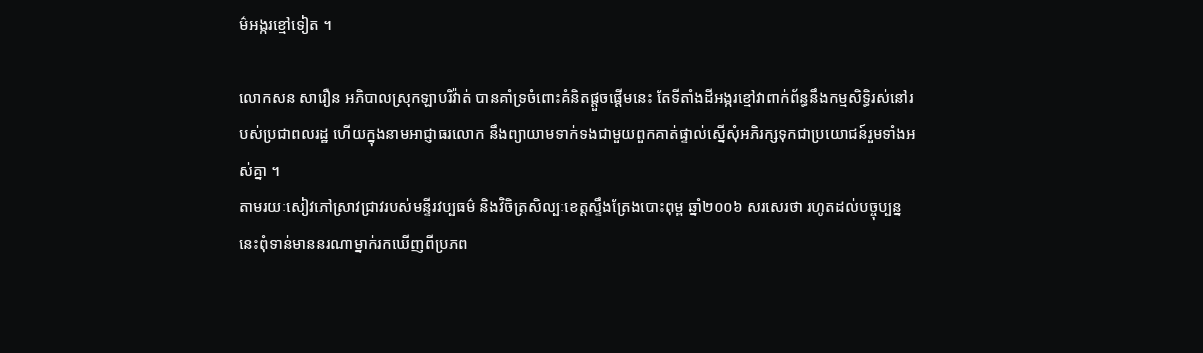ម៌អង្ករខ្មៅទៀត ។

លោកសន សារឿន អភិបាលស្រុកឡាបរិវ៉ាត់ បានគាំទ្រចំពោះគំនិតផ្តួចផ្តើមនេះ តែទីតាំងដីអង្ករខ្មៅវាពាក់ព័ន្ធនឹងកម្មសិទ្ធិរស់នៅរបស់ប្រជាពលរដ្ឋ ហើយក្នុងនាមអាជ្ញាធរលោក នឹងព្យាយាមទាក់ទងជាមួយពួកគាត់ផ្ទាល់ស្នើសុំអភិរក្សទុកជាប្រយោជន៍រួមទាំងអស់គ្នា ។
តាមរយៈសៀវភៅស្រាវជ្រាវរបស់មន្ទីរវប្បធម៌ និងវិចិត្រសិល្បៈខេត្តស្ទឹងត្រែងបោះពុម្ព ឆ្នាំ២០០៦ សរសេរថា រហូតដល់បច្ចុប្បន្ននេះពុំទាន់មាននរណាម្នាក់រកឃើញពីប្រភព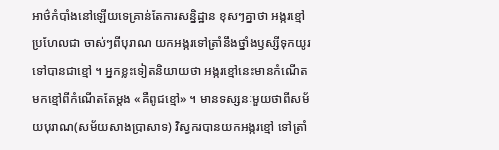អាថ៌កំបាំងនៅឡើយទេគ្រាន់តែការសន្និដ្ឋាន ខុសៗគ្នាថា អង្ករខ្មៅប្រហែលជា ចាស់ៗពីបុរាណ យកអង្ករទៅត្រាំនឹងថ្នាំងឫស្សីទុកយូរទៅបានជាខ្មៅ ។ អ្នកខ្លះទៀតនិយាយថា អង្ករខ្មៅនេះមានកំណើតមកខ្មៅពីកំណើតតែម្តង «គឺពូជខ្មៅ» ។ មានទស្សនៈមួយថាពីសម័យបុរាណ(សម័យសាងប្រាសាទ) វិស្វករបានយកអង្ករខ្មៅ ទៅត្រាំ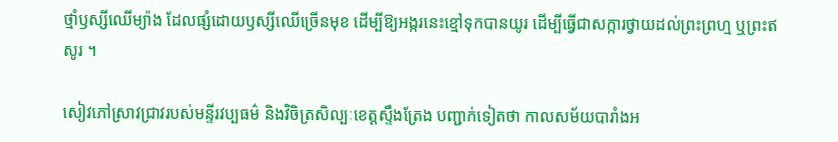ថ្មាំឫស្សីឈើម្យ៉ាង ដែលផ្សំដោយឫស្សីឈើច្រើនមុខ ដើម្បីឱ្យអង្ករនេះខ្មៅទុកបានយូរ ដើម្បីធ្វើជាសក្ការថ្វាយដល់ព្រះព្រហ្ម ឬព្រះឥសូរ ។

សៀវភៅស្រាវជ្រាវរបស់មន្ទីរវប្បធម៌ និងវិចិត្រសិល្បៈខេត្តស្ទឹងត្រែង បញ្ជាក់ទៀតថា កាលសម័យបារាំងអ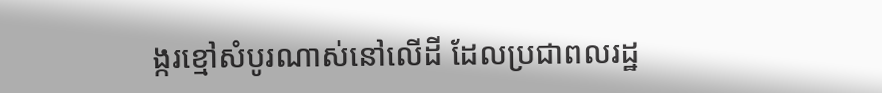ង្ករខ្មៅសំបូរណាស់នៅលើដី ដែលប្រជាពលរដ្ឋ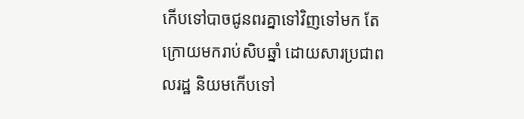កើបទៅបាចជូនពរគ្នាទៅវិញទៅមក តែក្រោយមករាប់សិបឆ្នាំ ដោយសារប្រជាពលរដ្ឋ និយមកើបទៅ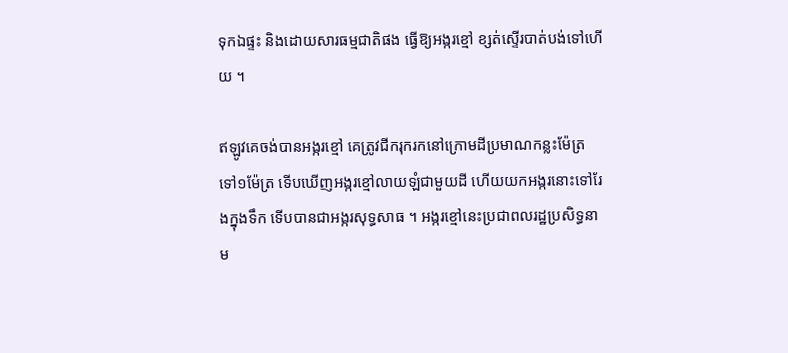ទុកឯផ្ទះ និងដោយសារធម្មជាតិផង ធ្វើឱ្យអង្ករខ្មៅ ខ្សត់ស្ទើរបាត់បង់ទៅហើយ ។

ឥឡូវគេចង់បានអង្ករខ្មៅ គេត្រូវជីករុករកនៅក្រោមដីប្រមាណកន្លះម៉ែត្រ ទៅ១ម៉ែត្រ ទើបឃើញអង្ករខ្មៅលាយឡំជាមួយដី ហើយយកអង្ករនោះទៅរែងក្នុងទឹក ទើបបានជាអង្ករសុទ្ធសាធ ។ អង្ករខ្មៅនេះប្រជាពលរដ្ឋប្រសិទ្ធនាម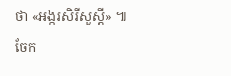ថា «អង្ករសិរីសួស្តី» ៕
ចែក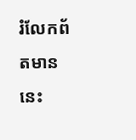រំលែកព័តមាននេះ